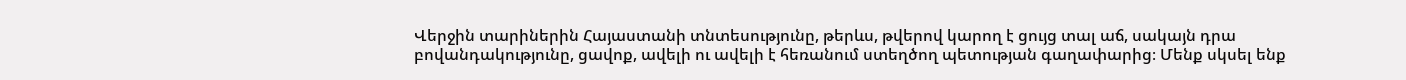Վերջին տարիներին Հայաստանի տնտեսությունը, թերևս, թվերով կարող է ցույց տալ աճ, սակայն դրա բովանդակությունը, ցավոք, ավելի ու ավելի է հեռանում ստեղծող պետության գաղափարից։ Մենք սկսել ենք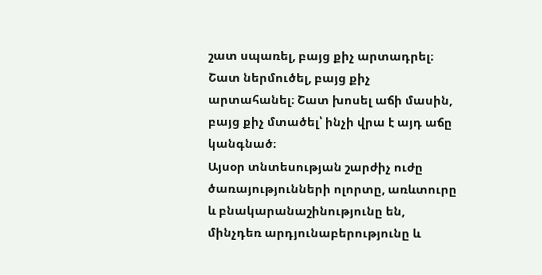շատ սպառել, բայց քիչ արտադրել։ Շատ ներմուծել, բայց քիչ արտահանել։ Շատ խոսել աճի մասին, բայց քիչ մտածել՝ ինչի վրա է այդ աճը կանգնած։
Այսօր տնտեսության շարժիչ ուժը ծառայությունների ոլորտը, առևտուրը և բնակարանաշինությունը են, մինչդեռ արդյունաբերությունը և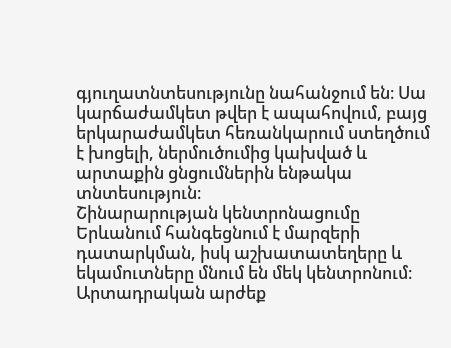գյուղատնտեսությունը նահանջում են։ Սա կարճաժամկետ թվեր է ապահովում, բայց երկարաժամկետ հեռանկարում ստեղծում է խոցելի, ներմուծումից կախված և արտաքին ցնցումներին ենթակա տնտեսություն։
Շինարարության կենտրոնացումը Երևանում հանգեցնում է մարզերի դատարկման, իսկ աշխատատեղերը և եկամուտները մնում են մեկ կենտրոնում։ Արտադրական արժեք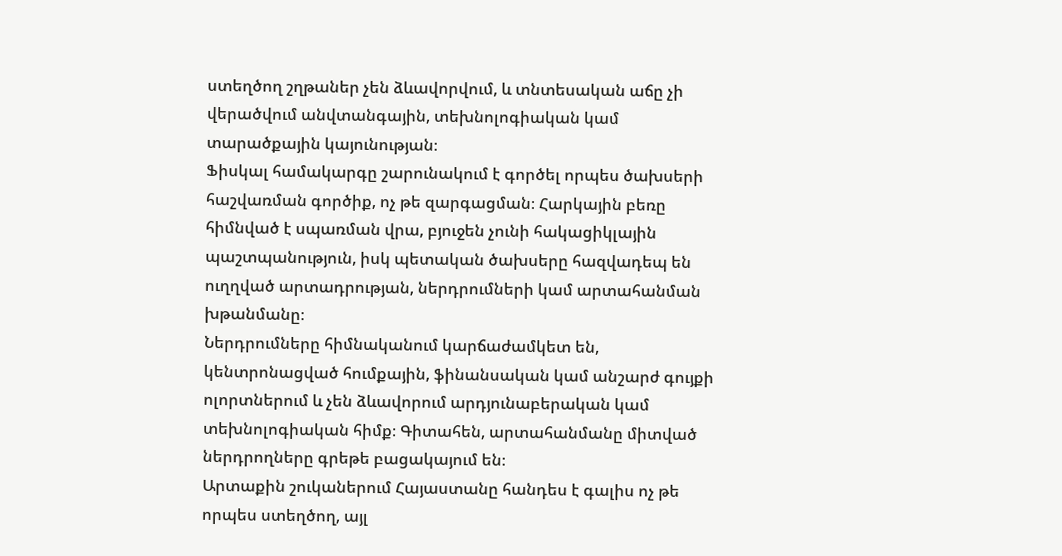ստեղծող շղթաներ չեն ձևավորվում, և տնտեսական աճը չի վերածվում անվտանգային, տեխնոլոգիական կամ տարածքային կայունության։
Ֆիսկալ համակարգը շարունակում է գործել որպես ծախսերի հաշվառման գործիք, ոչ թե զարգացման։ Հարկային բեռը հիմնված է սպառման վրա, բյուջեն չունի հակացիկլային պաշտպանություն, իսկ պետական ծախսերը հազվադեպ են ուղղված արտադրության, ներդրումների կամ արտահանման խթանմանը։
Ներդրումները հիմնականում կարճաժամկետ են, կենտրոնացված հումքային, ֆինանսական կամ անշարժ գույքի ոլորտներում և չեն ձևավորում արդյունաբերական կամ տեխնոլոգիական հիմք։ Գիտահեն, արտահանմանը միտված ներդրողները գրեթե բացակայում են։
Արտաքին շուկաներում Հայաստանը հանդես է գալիս ոչ թե որպես ստեղծող, այլ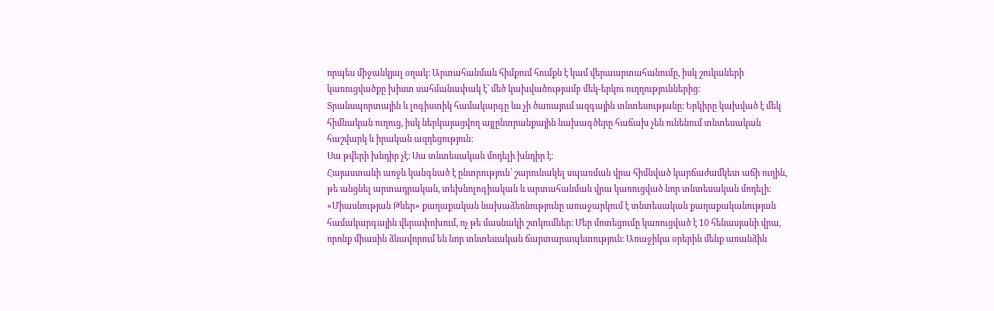որպես միջանկյալ օղակ։ Արտահանման հիմքում հումքն է կամ վերաարտահանումը, իսկ շուկաների կառուցվածքը խիստ սահմանափակ է՝ մեծ կախվածությամբ մեկ-երկու ուղղություններից։
Տրանսպորտային և լոգիստիկ համակարգը ևս չի ծառայում ազգային տնտեսությանը։ Երկիրը կախված է մեկ հիմնական ուղուց, իսկ ներկայացվող այլընտրանքային նախագծերը հաճախ չեն ունենում տնտեսական հաշվարկ և իրական ազդեցություն։
Սա թվերի խնդիր չէ։ Սա տնտեսական մոդելի խնդիր է։
Հայաստանի առջև կանգնած է ընտրություն՝ շարունակել սպառման վրա հիմնված կարճաժամկետ աճի ուղին, թե անցնել արտադրական, տեխնոլոգիական և արտահանման վրա կառուցված նոր տնտեսական մոդելի։ «Միասնության Թևեր» քաղաքական նախաձեռնությունը առաջարկում է տնտեսական քաղաքականության համակարգային վերափոխում, ոչ թե մասնակի շտկումներ։ Մեր մոտեցումը կառուցված է 10 հենասյանի վրա, որոնք միասին ձևավորում են նոր տնտեսական ճարտարապետություն։ Առաջիկա օրերին մենք առանձին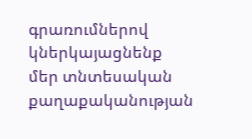գրառումներով կներկայացնենք մեր տնտեսական քաղաքականության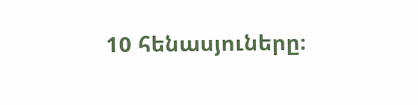10 հենասյուները։